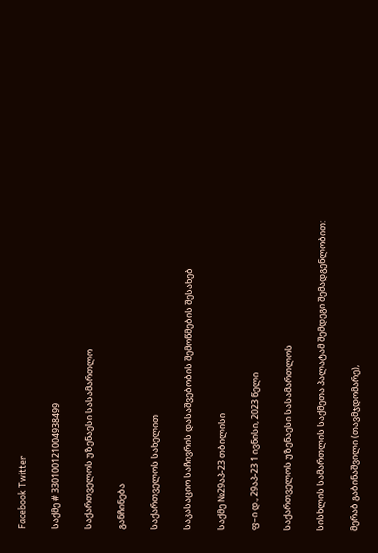Facebook Twitter

საქმე # 330100121004938499

საქართველოს უზენაესი სასამართლო

განჩინება

საქართველოს სახელით

საკასაციო საჩივრის დასაშვებობის შემოწმების შესახებ

საქმე №29აპ-23 თბილისი

ფ–ი დ., 29აპ-23 1 ივნისი, 2023 წელი

საქართველოს უზენაესი სასამართლოს

სისხლის სამართლის საქმეთა პალატამ შემდეგი შემადგენლობით:

მერაბ გაბინაშვილი (თავმჯდომარე),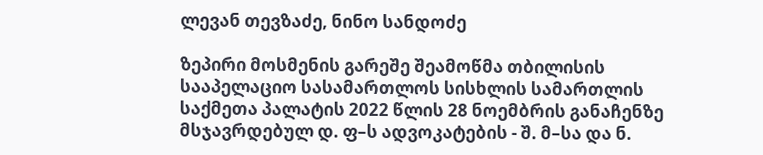ლევან თევზაძე, ნინო სანდოძე

ზეპირი მოსმენის გარეშე შეამოწმა თბილისის სააპელაციო სასამართლოს სისხლის სამართლის საქმეთა პალატის 2022 წლის 28 ნოემბრის განაჩენზე მსჯავრდებულ დ. ფ–ს ადვოკატების - შ. მ–სა და ნ.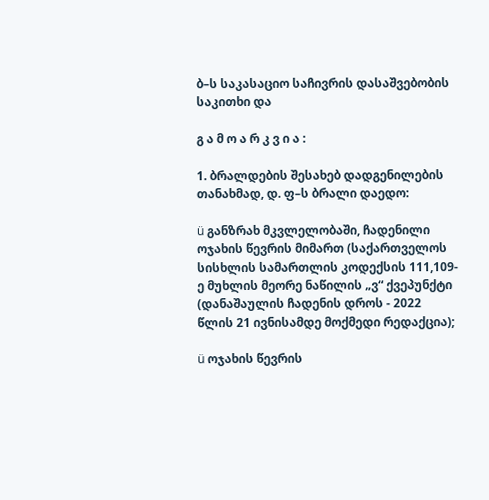ბ–ს საკასაციო საჩივრის დასაშვებობის საკითხი და

გ ა მ ო ა რ კ ვ ი ა :

1. ბრალდების შესახებ დადგენილების თანახმად, დ. ფ–ს ბრალი დაედო:

ü განზრახ მკვლელობაში, ჩადენილი ოჯახის წევრის მიმართ (საქართველოს სისხლის სამართლის კოდექსის 111,109-ე მუხლის მეორე ნაწილის „ვ“ ქვეპუნქტი (დანაშაულის ჩადენის დროს - 2022 წლის 21 ივნისამდე მოქმედი რედაქცია);

ü ოჯახის წევრის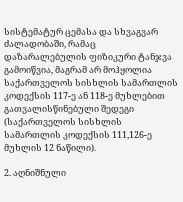სისტემატურ ცემასა და სხვაგვარ ძალადობაში, რამაც დაზარალებულის ფიზიკური ტანჯვა გამოიწვია, მაგრამ არ მოჰყოლია საქართველოს სისხლის სამართლის კოდექსის 117-ე ან 118-ე მუხლებით გათვალისწინებული შედეგი (საქართველოს სისხლის სამართლის კოდექსის 111,126-ე მუხლის 12 ნაწილი).

2. აღნიშნული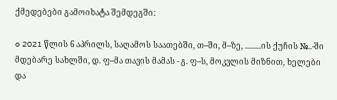ქმედებები გამოიხატა შემდეგში:

o 2021 წლის 6 აპრილს, საღამოს საათებში, თ–ში, მ–ზე, ........ის ქუჩის №..-ში მდებარე სახლში, დ. ფ–მა თავის მამას - გ. ფ–ს, მოკვლის მიზნით, ხელები და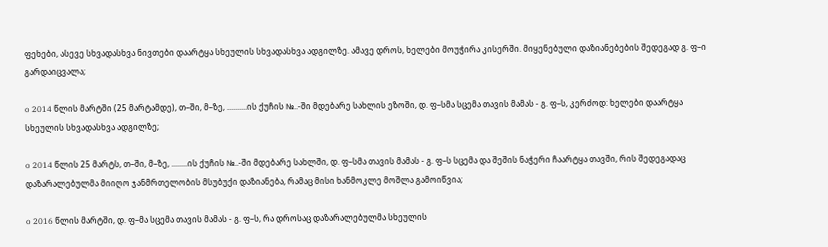ფეხები, ასევე სხვადასხვა ნივთები დაარტყა სხეულის სხვადასხვა ადგილზე. ამავე დროს, ხელები მოუჭირა კისერში. მიყენებული დაზიანებების შედეგად გ. ფ–ი გარდაიცვალა;

o 2014 წლის მარტში (25 მარტამდე), თ–ში, მ–ზე, ..........ის ქუჩის №..-ში მდებარე სახლის ეზოში, დ. ფ–სმა სცემა თავის მამას - გ. ფ–ს, კერძოდ: ხელები დაარტყა სხეულის სხვადასხვა ადგილზე;

o 2014 წლის 25 მარტს, თ–ში, მ–ზე, ........ის ქუჩის №..-ში მდებარე სახლში, დ. ფ–სმა თავის მამას - გ. ფ–ს სცემა და შეშის ნაჭერი ჩაარტყა თავში, რის შედეგადაც დაზარალებულმა მიიღო ჯანმრთელობის მსუბუქი დაზიანება, რამაც მისი ხანმოკლე მოშლა გამოიწვია;

o 2016 წლის მარტში, დ. ფ–მა სცემა თავის მამას - გ. ფ–ს, რა დროსაც დაზარალებულმა სხეულის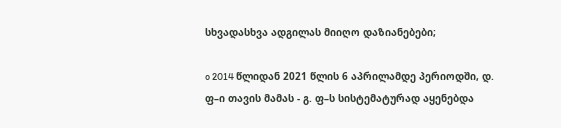სხვადასხვა ადგილას მიიღო დაზიანებები;

o 2014 წლიდან 2021 წლის 6 აპრილამდე პერიოდში, დ. ფ–ი თავის მამას - გ. ფ–ს სისტემატურად აყენებდა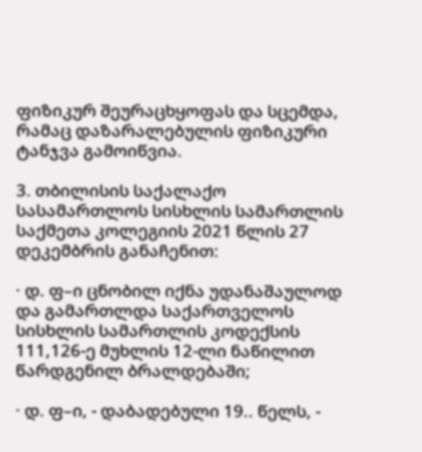ფიზიკურ შეურაცხყოფას და სცემდა, რამაც დაზარალებულის ფიზიკური ტანჯვა გამოიწვია.

3. თბილისის საქალაქო სასამართლოს სისხლის სამართლის საქმეთა კოლეგიის 2021 წლის 27 დეკემბრის განაჩენით:

· დ. ფ–ი ცნობილ იქნა უდანაშაულოდ და გამართლდა საქართველოს სისხლის სამართლის კოდექსის 111,126-ე მუხლის 12-ლი ნაწილით წარდგენილ ბრალდებაში;

· დ. ფ–ი, - დაბადებული 19.. წელს, -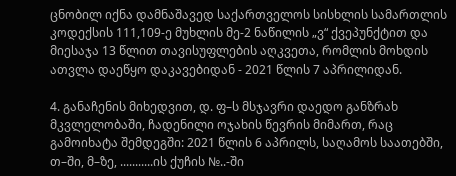ცნობილ იქნა დამნაშავედ საქართველოს სისხლის სამართლის კოდექსის 111,109-ე მუხლის მე-2 ნაწილის „ვ“ ქვეპუნქტით და მიესაჯა 13 წლით თავისუფლების აღკვეთა, რომლის მოხდის ათვლა დაეწყო დაკავებიდან - 2021 წლის 7 აპრილიდან.

4. განაჩენის მიხედვით, დ. ფ–ს მსჯავრი დაედო განზრახ მკვლელობაში, ჩადენილი ოჯახის წევრის მიმართ, რაც გამოიხატა შემდეგში: 2021 წლის 6 აპრილს, საღამოს საათებში, თ–ში, მ–ზე, ...........ის ქუჩის №..-ში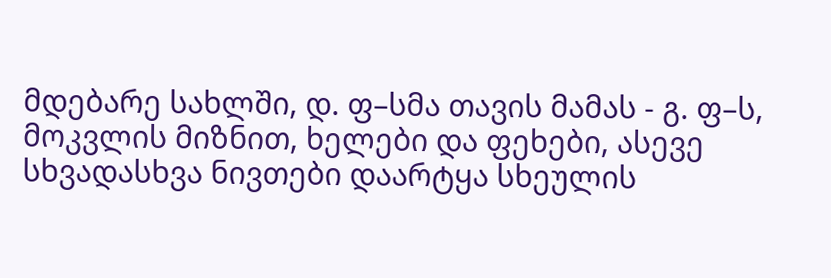მდებარე სახლში, დ. ფ–სმა თავის მამას - გ. ფ–ს, მოკვლის მიზნით, ხელები და ფეხები, ასევე სხვადასხვა ნივთები დაარტყა სხეულის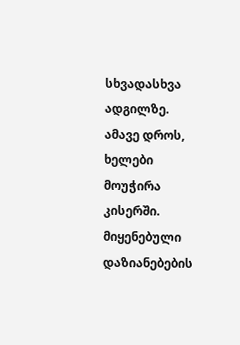სხვადასხვა ადგილზე. ამავე დროს, ხელები მოუჭირა კისერში. მიყენებული დაზიანებების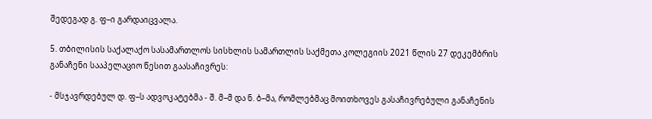შედეგად გ. ფ–ი გარდაიცვალა.

5. თბილისის საქალაქო სასამართლოს სისხლის სამართლის საქმეთა კოლეგიის 2021 წლის 27 დეკემბრის განაჩენი სააპელაციო წესით გაასაჩივრეს:

- მსჯავრდებულ დ. ფ–ს ადვოკატებმა - შ. მ–მ და ნ. ბ–მა, რომლებმაც მოითხოვეს გასაჩივრებული განაჩენის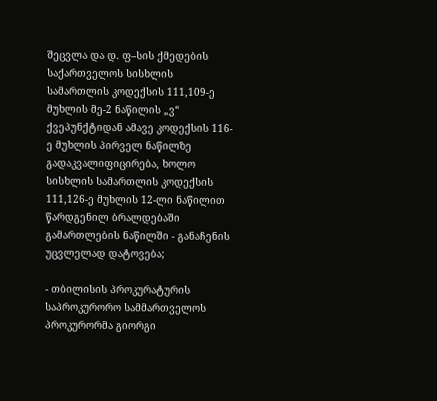შეცვლა და დ. ფ–სის ქმედების საქართველოს სისხლის სამართლის კოდექსის 111,109-ე მუხლის მე-2 ნაწილის „ვ“ ქვეპუნქტიდან ამავე კოდექსის 116-ე მუხლის პირველ ნაწილზე გადაკვალიფიცირება, ხოლო სისხლის სამართლის კოდექსის 111,126-ე მუხლის 12-ლი ნაწილით წარდგენილ ბრალდებაში გამართლების ნაწილში - განაჩენის უცვლელად დატოვება;

- თბილისის პროკურატურის საპროკურორო სამმართველოს პროკურორმა გიორგი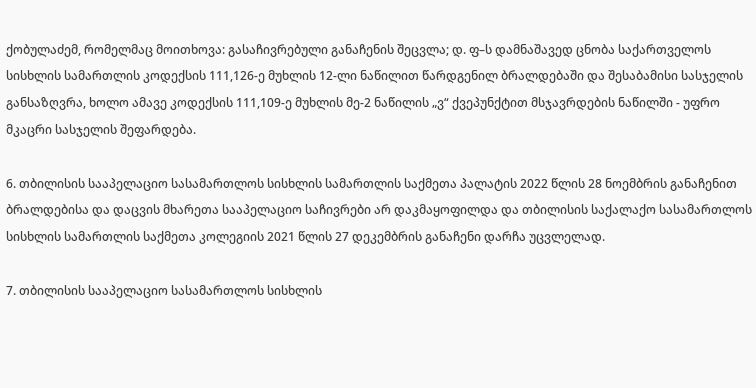ქობულაძემ, რომელმაც მოითხოვა: გასაჩივრებული განაჩენის შეცვლა; დ. ფ–ს დამნაშავედ ცნობა საქართველოს სისხლის სამართლის კოდექსის 111,126-ე მუხლის 12-ლი ნაწილით წარდგენილ ბრალდებაში და შესაბამისი სასჯელის განსაზღვრა, ხოლო ამავე კოდექსის 111,109-ე მუხლის მე-2 ნაწილის „ვ“ ქვეპუნქტით მსჯავრდების ნაწილში - უფრო მკაცრი სასჯელის შეფარდება.

6. თბილისის სააპელაციო სასამართლოს სისხლის სამართლის საქმეთა პალატის 2022 წლის 28 ნოემბრის განაჩენით ბრალდებისა და დაცვის მხარეთა სააპელაციო საჩივრები არ დაკმაყოფილდა და თბილისის საქალაქო სასამართლოს სისხლის სამართლის საქმეთა კოლეგიის 2021 წლის 27 დეკემბრის განაჩენი დარჩა უცვლელად.

7. თბილისის სააპელაციო სასამართლოს სისხლის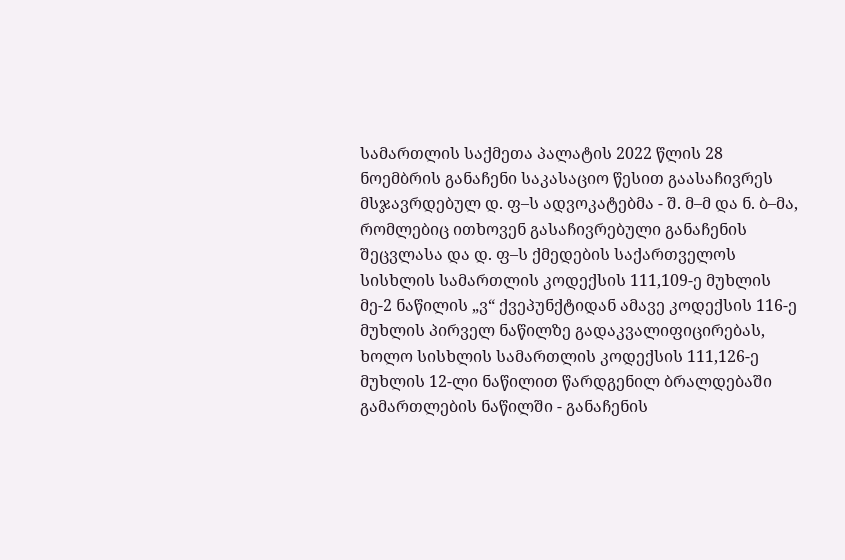სამართლის საქმეთა პალატის 2022 წლის 28 ნოემბრის განაჩენი საკასაციო წესით გაასაჩივრეს მსჯავრდებულ დ. ფ–ს ადვოკატებმა - შ. მ–მ და ნ. ბ–მა, რომლებიც ითხოვენ გასაჩივრებული განაჩენის შეცვლასა და დ. ფ–ს ქმედების საქართველოს სისხლის სამართლის კოდექსის 111,109-ე მუხლის მე-2 ნაწილის „ვ“ ქვეპუნქტიდან ამავე კოდექსის 116-ე მუხლის პირველ ნაწილზე გადაკვალიფიცირებას, ხოლო სისხლის სამართლის კოდექსის 111,126-ე მუხლის 12-ლი ნაწილით წარდგენილ ბრალდებაში გამართლების ნაწილში - განაჩენის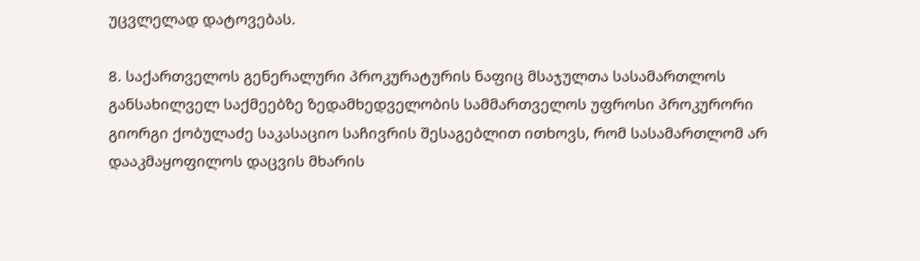უცვლელად დატოვებას.

8. საქართველოს გენერალური პროკურატურის ნაფიც მსაჯულთა სასამართლოს განსახილველ საქმეებზე ზედამხედველობის სამმართველოს უფროსი პროკურორი გიორგი ქობულაძე საკასაციო საჩივრის შესაგებლით ითხოვს, რომ სასამართლომ არ დააკმაყოფილოს დაცვის მხარის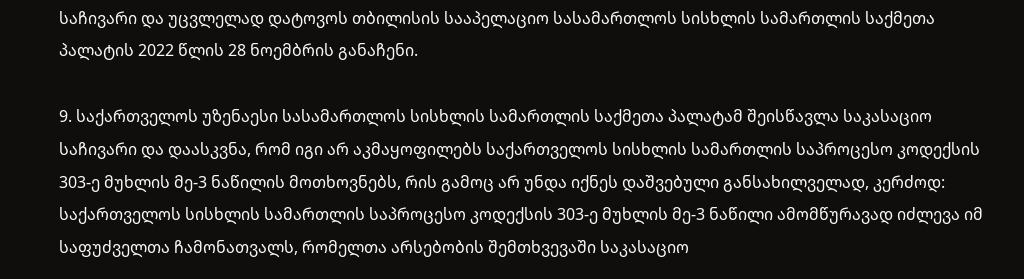საჩივარი და უცვლელად დატოვოს თბილისის სააპელაციო სასამართლოს სისხლის სამართლის საქმეთა პალატის 2022 წლის 28 ნოემბრის განაჩენი.

9. საქართველოს უზენაესი სასამართლოს სისხლის სამართლის საქმეთა პალატამ შეისწავლა საკასაციო საჩივარი და დაასკვნა, რომ იგი არ აკმაყოფილებს საქართველოს სისხლის სამართლის საპროცესო კოდექსის 303-ე მუხლის მე-3 ნაწილის მოთხოვნებს, რის გამოც არ უნდა იქნეს დაშვებული განსახილველად, კერძოდ: საქართველოს სისხლის სამართლის საპროცესო კოდექსის 303-ე მუხლის მე-3 ნაწილი ამომწურავად იძლევა იმ საფუძველთა ჩამონათვალს, რომელთა არსებობის შემთხვევაში საკასაციო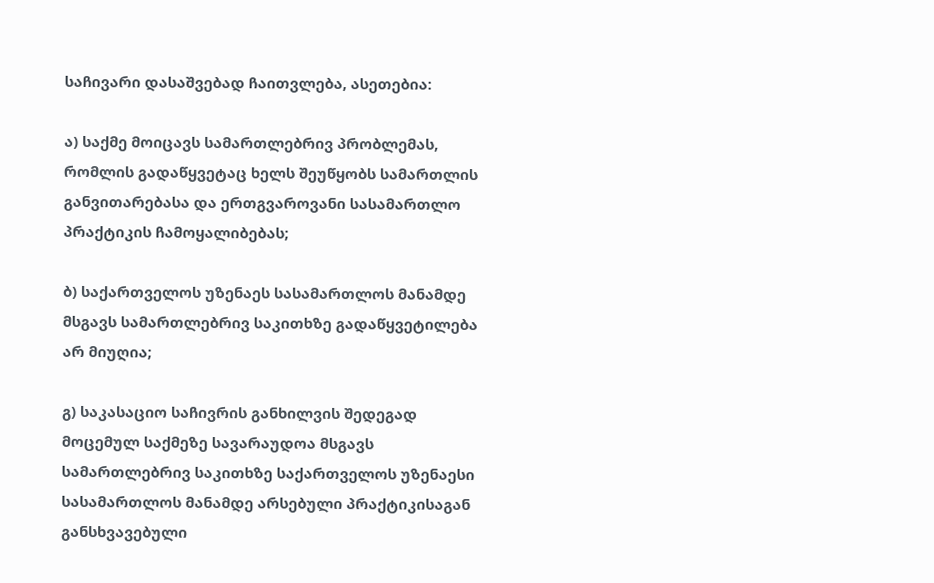საჩივარი დასაშვებად ჩაითვლება, ასეთებია:

ა) საქმე მოიცავს სამართლებრივ პრობლემას, რომლის გადაწყვეტაც ხელს შეუწყობს სამართლის განვითარებასა და ერთგვაროვანი სასამართლო პრაქტიკის ჩამოყალიბებას;

ბ) საქართველოს უზენაეს სასამართლოს მანამდე მსგავს სამართლებრივ საკითხზე გადაწყვეტილება არ მიუღია;

გ) საკასაციო საჩივრის განხილვის შედეგად მოცემულ საქმეზე სავარაუდოა მსგავს სამართლებრივ საკითხზე საქართველოს უზენაესი სასამართლოს მანამდე არსებული პრაქტიკისაგან განსხვავებული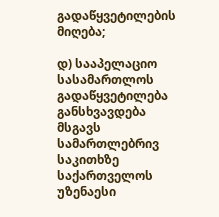გადაწყვეტილების მიღება;

დ) სააპელაციო სასამართლოს გადაწყვეტილება განსხვავდება მსგავს სამართლებრივ საკითხზე საქართველოს უზენაესი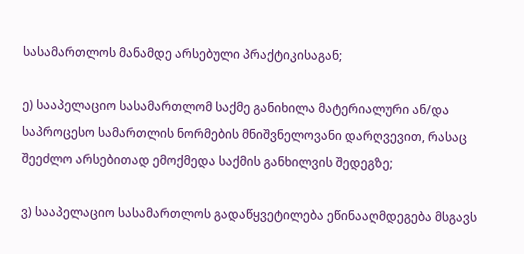სასამართლოს მანამდე არსებული პრაქტიკისაგან;

ე) სააპელაციო სასამართლომ საქმე განიხილა მატერიალური ან/და საპროცესო სამართლის ნორმების მნიშვნელოვანი დარღვევით, რასაც შეეძლო არსებითად ემოქმედა საქმის განხილვის შედეგზე;

ვ) სააპელაციო სასამართლოს გადაწყვეტილება ეწინააღმდეგება მსგავს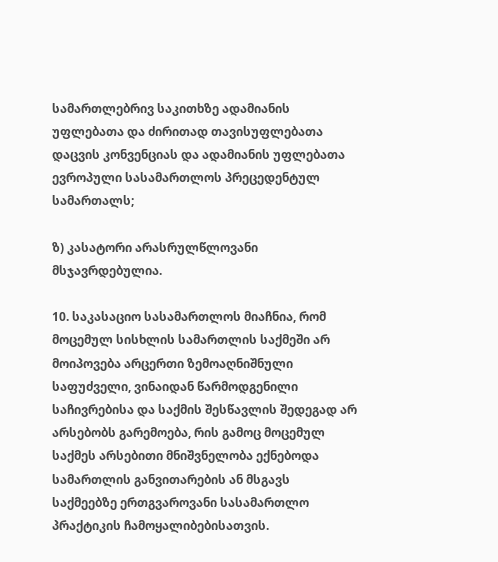სამართლებრივ საკითხზე ადამიანის უფლებათა და ძირითად თავისუფლებათა დაცვის კონვენციას და ადამიანის უფლებათა ევროპული სასამართლოს პრეცედენტულ სამართალს;

ზ) კასატორი არასრულწლოვანი მსჯავრდებულია.

10. საკასაციო სასამართლოს მიაჩნია, რომ მოცემულ სისხლის სამართლის საქმეში არ მოიპოვება არცერთი ზემოაღნიშნული საფუძველი, ვინაიდან წარმოდგენილი საჩივრებისა და საქმის შესწავლის შედეგად არ არსებობს გარემოება, რის გამოც მოცემულ საქმეს არსებითი მნიშვნელობა ექნებოდა სამართლის განვითარების ან მსგავს საქმეებზე ერთგვაროვანი სასამართლო პრაქტიკის ჩამოყალიბებისათვის.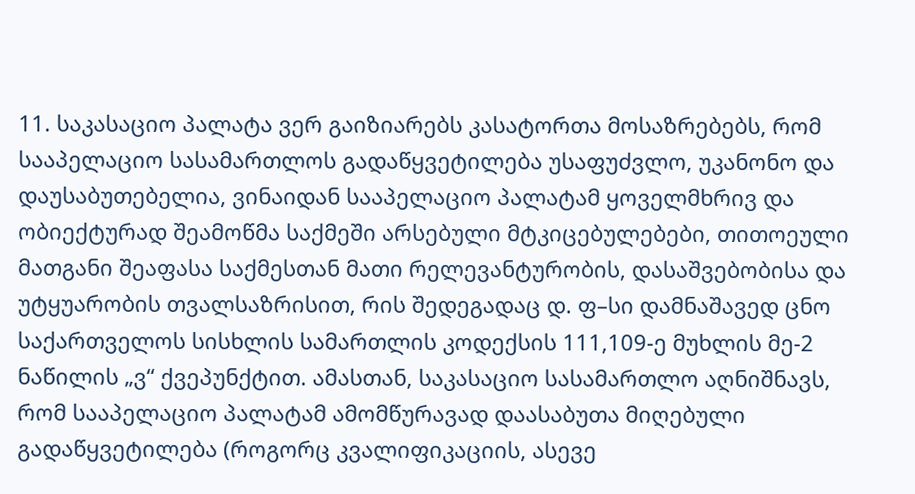11. საკასაციო პალატა ვერ გაიზიარებს კასატორთა მოსაზრებებს, რომ სააპელაციო სასამართლოს გადაწყვეტილება უსაფუძვლო, უკანონო და დაუსაბუთებელია, ვინაიდან სააპელაციო პალატამ ყოველმხრივ და ობიექტურად შეამოწმა საქმეში არსებული მტკიცებულებები, თითოეული მათგანი შეაფასა საქმესთან მათი რელევანტურობის, დასაშვებობისა და უტყუარობის თვალსაზრისით, რის შედეგადაც დ. ფ–სი დამნაშავედ ცნო საქართველოს სისხლის სამართლის კოდექსის 111,109-ე მუხლის მე-2 ნაწილის „ვ“ ქვეპუნქტით. ამასთან, საკასაციო სასამართლო აღნიშნავს, რომ სააპელაციო პალატამ ამომწურავად დაასაბუთა მიღებული გადაწყვეტილება (როგორც კვალიფიკაციის, ასევე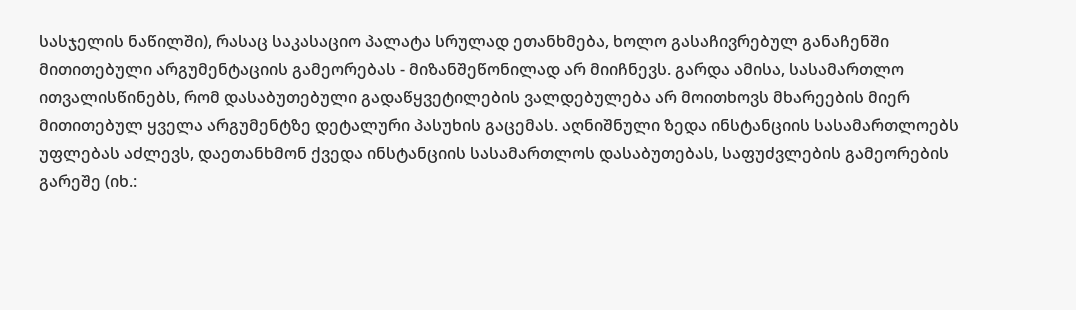სასჯელის ნაწილში), რასაც საკასაციო პალატა სრულად ეთანხმება, ხოლო გასაჩივრებულ განაჩენში მითითებული არგუმენტაციის გამეორებას - მიზანშეწონილად არ მიიჩნევს. გარდა ამისა, სასამართლო ითვალისწინებს, რომ დასაბუთებული გადაწყვეტილების ვალდებულება არ მოითხოვს მხარეების მიერ მითითებულ ყველა არგუმენტზე დეტალური პასუხის გაცემას. აღნიშნული ზედა ინსტანციის სასამართლოებს უფლებას აძლევს, დაეთანხმონ ქვედა ინსტანციის სასამართლოს დასაბუთებას, საფუძვლების გამეორების გარეშე (იხ.: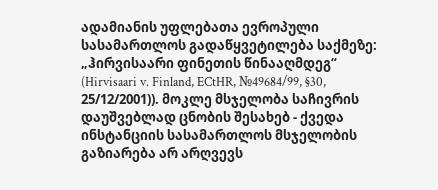ადამიანის უფლებათა ევროპული სასამართლოს გადაწყვეტილება საქმეზე: „ჰირვისაარი ფინეთის წინააღმდეგ“ (Hirvisaari v. Finland, ECtHR, №49684/99, §30, 25/12/2001)). მოკლე მსჯელობა საჩივრის დაუშვებლად ცნობის შესახებ - ქვედა ინსტანციის სასამართლოს მსჯელობის გაზიარება არ არღვევს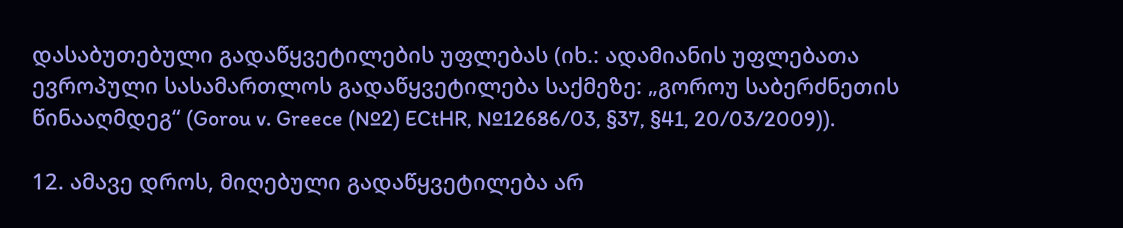დასაბუთებული გადაწყვეტილების უფლებას (იხ.: ადამიანის უფლებათა ევროპული სასამართლოს გადაწყვეტილება საქმეზე: „გოროუ საბერძნეთის წინააღმდეგ“ (Gorou v. Greece (№2) ECtHR, №12686/03, §37, §41, 20/03/2009)).

12. ამავე დროს, მიღებული გადაწყვეტილება არ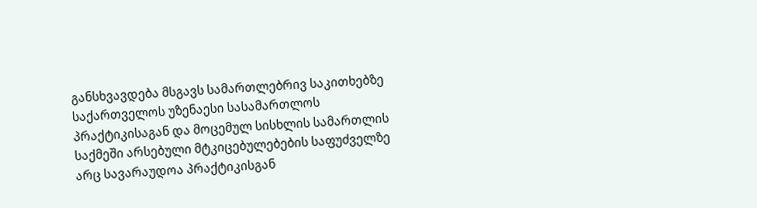განსხვავდება მსგავს სამართლებრივ საკითხებზე საქართველოს უზენაესი სასამართლოს პრაქტიკისაგან და მოცემულ სისხლის სამართლის საქმეში არსებული მტკიცებულებების საფუძველზე არც სავარაუდოა პრაქტიკისგან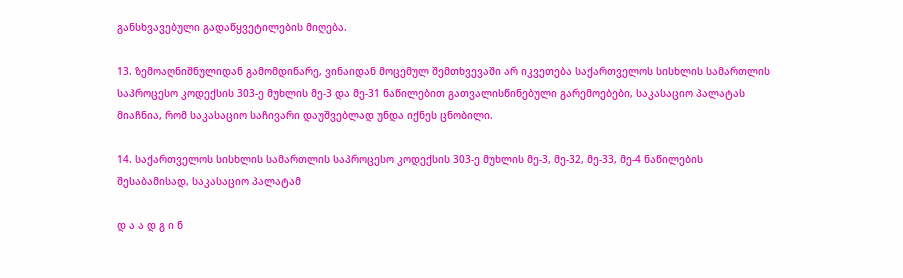განსხვავებული გადაწყვეტილების მიღება.

13. ზემოაღნიშნულიდან გამომდინარე, ვინაიდან მოცემულ შემთხვევაში არ იკვეთება საქართველოს სისხლის სამართლის საპროცესო კოდექსის 303-ე მუხლის მე-3 და მე-31 ნაწილებით გათვალისწინებული გარემოებები, საკასაციო პალატას მიაჩნია, რომ საკასაციო საჩივარი დაუშვებლად უნდა იქნეს ცნობილი.

14. საქართველოს სისხლის სამართლის საპროცესო კოდექსის 303-ე მუხლის მე-3, მე-32, მე-33, მე-4 ნაწილების შესაბამისად, საკასაციო პალატამ

დ ა ა დ გ ი ნ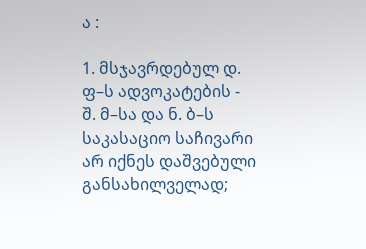ა :

1. მსჯავრდებულ დ. ფ–ს ადვოკატების - შ. მ–სა და ნ. ბ–ს საკასაციო საჩივარი არ იქნეს დაშვებული განსახილველად;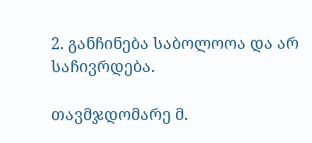2. განჩინება საბოლოოა და არ საჩივრდება.

თავმჯდომარე მ.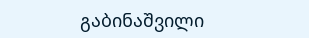გაბინაშვილი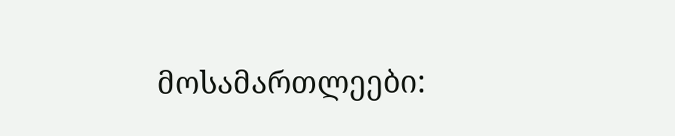მოსამართლეები: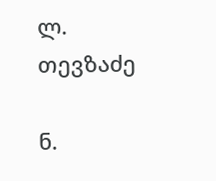ლ. თევზაძე

ნ.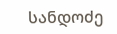სანდოძე